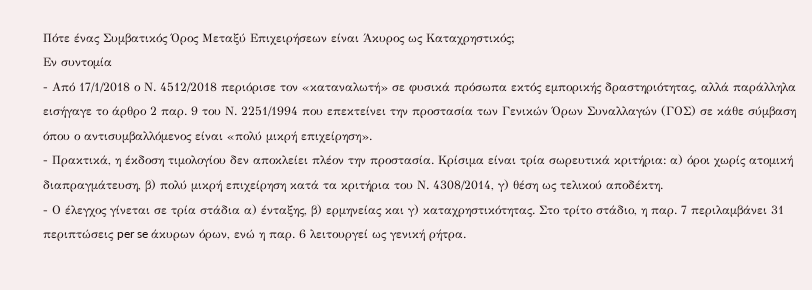Πότε ένας Συμβατικός Όρος Μεταξύ Επιχειρήσεων είναι Άκυρος ως Καταχρηστικός;
Εν συντομία
- Από 17/1/2018 ο Ν. 4512/2018 περιόρισε τον «καταναλωτή» σε φυσικά πρόσωπα εκτός εμπορικής δραστηριότητας, αλλά παράλληλα εισήγαγε το άρθρο 2 παρ. 9 του Ν. 2251/1994 που επεκτείνει την προστασία των Γενικών Όρων Συναλλαγών (ΓΟΣ) σε κάθε σύμβαση όπου ο αντισυμβαλλόμενος είναι «πολύ μικρή επιχείρηση».
- Πρακτικά, η έκδοση τιμολογίου δεν αποκλείει πλέον την προστασία. Κρίσιμα είναι τρία σωρευτικά κριτήρια: α) όροι χωρίς ατομική διαπραγμάτευση, β) πολύ μικρή επιχείρηση κατά τα κριτήρια του Ν. 4308/2014, γ) θέση ως τελικού αποδέκτη.
- Ο έλεγχος γίνεται σε τρία στάδια α) ένταξης, β) ερμηνείας και γ) καταχρηστικότητας. Στο τρίτο στάδιο, η παρ. 7 περιλαμβάνει 31 περιπτώσεις per se άκυρων όρων, ενώ η παρ. 6 λειτουργεί ως γενική ρήτρα.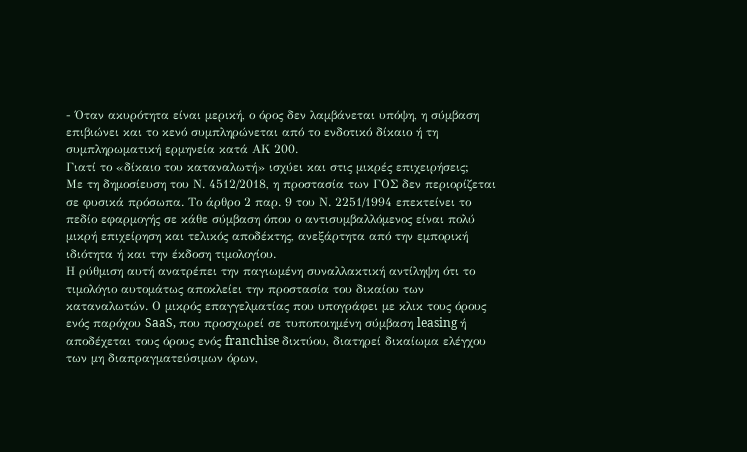- Όταν ακυρότητα είναι μερική, ο όρος δεν λαμβάνεται υπόψη, η σύμβαση επιβιώνει και το κενό συμπληρώνεται από το ενδοτικό δίκαιο ή τη συμπληρωματική ερμηνεία κατά ΑΚ 200.
Γιατί το «δίκαιο του καταναλωτή» ισχύει και στις μικρές επιχειρήσεις;
Με τη δημοσίευση του Ν. 4512/2018, η προστασία των ΓΟΣ δεν περιορίζεται σε φυσικά πρόσωπα. Το άρθρο 2 παρ. 9 του Ν. 2251/1994 επεκτείνει το πεδίο εφαρμογής σε κάθε σύμβαση όπου ο αντισυμβαλλόμενος είναι πολύ μικρή επιχείρηση και τελικός αποδέκτης, ανεξάρτητα από την εμπορική ιδιότητα ή και την έκδοση τιμολογίου.
Η ρύθμιση αυτή ανατρέπει την παγιωμένη συναλλακτική αντίληψη ότι το τιμολόγιο αυτομάτως αποκλείει την προστασία του δικαίου των καταναλωτών. Ο μικρός επαγγελματίας που υπογράφει με κλικ τους όρους ενός παρόχου SaaS, που προσχωρεί σε τυποποιημένη σύμβαση leasing ή αποδέχεται τους όρους ενός franchise δικτύου, διατηρεί δικαίωμα ελέγχου των μη διαπραγματεύσιμων όρων,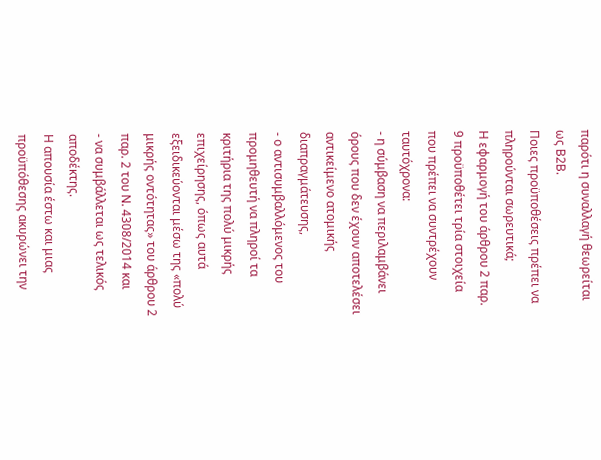παρότι η συναλλαγή θεωρείται ως Β2Β.
Ποιες προϋποθέσεις πρέπει να πληρούνται σωρευτικά;
Η εφαρμογή του άρθρου 2 παρ. 9 προϋποθέτει τρία στοιχεία που πρέπει να συντρέχουν ταυτόχρονα:
- η σύμβαση να περιλαμβάνει όρους που δεν έχουν αποτελέσει αντικείμενο ατομικής διαπραγμάτευσης,
- ο αντισυμβαλλόμενος του προμηθευτή να πληροί τα κριτήρια της πολύ μικρής επιχείρησης, όπως αυτά εξειδικεύονται μέσω της «πολύ μικρής οντότητας» του άρθρου 2 παρ. 2 του Ν. 4308/2014 και
- να συμβάλλεται ως τελικός αποδέκτης.
Η απουσία έστω και μιας προϋπόθεσης ακυρώνει την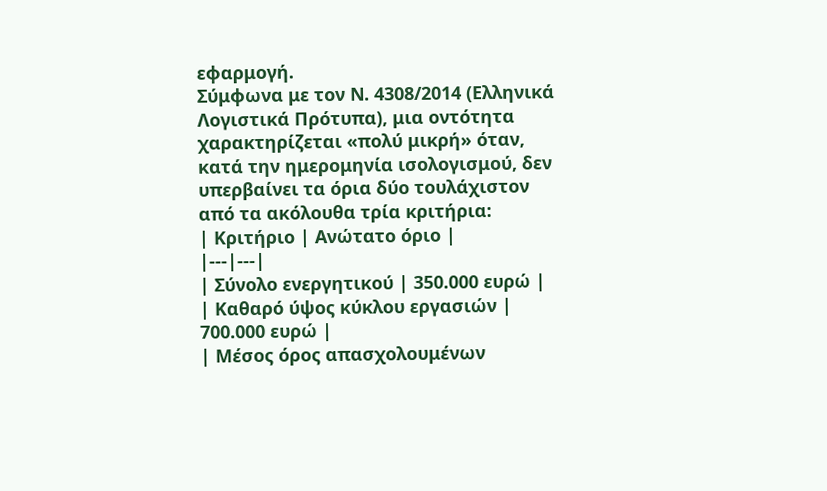εφαρμογή.
Σύμφωνα με τον Ν. 4308/2014 (Ελληνικά Λογιστικά Πρότυπα), μια οντότητα χαρακτηρίζεται «πολύ μικρή» όταν, κατά την ημερομηνία ισολογισμού, δεν υπερβαίνει τα όρια δύο τουλάχιστον από τα ακόλουθα τρία κριτήρια:
| Κριτήριο | Ανώτατο όριο |
|---|---|
| Σύνολο ενεργητικού | 350.000 ευρώ |
| Καθαρό ύψος κύκλου εργασιών | 700.000 ευρώ |
| Μέσος όρος απασχολουμένων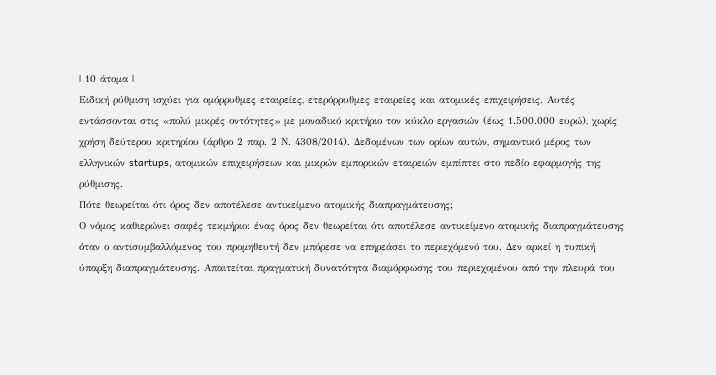| 10 άτομα |
Ειδική ρύθμιση ισχύει για ομόρρυθμες εταιρείες, ετερόρρυθμες εταιρείες και ατομικές επιχειρήσεις. Αυτές εντάσσονται στις «πολύ μικρές οντότητες» με μοναδικό κριτήριο τον κύκλο εργασιών (έως 1.500.000 ευρώ), χωρίς χρήση δεύτερου κριτηρίου (άρθρο 2 παρ. 2 Ν. 4308/2014). Δεδομένων των ορίων αυτών, σημαντικό μέρος των ελληνικών startups, ατομικών επιχειρήσεων και μικρών εμπορικών εταιρειών εμπίπτει στο πεδίο εφαρμογής της ρύθμισης.
Πότε θεωρείται ότι όρος δεν αποτέλεσε αντικείμενο ατομικής διαπραγμάτευσης;
Ο νόμος καθιερώνει σαφές τεκμήριο: ένας όρος δεν θεωρείται ότι αποτέλεσε αντικείμενο ατομικής διαπραγμάτευσης όταν ο αντισυμβαλλόμενος του προμηθευτή δεν μπόρεσε να επηρεάσει το περιεχόμενό του. Δεν αρκεί η τυπική ύπαρξη διαπραγμάτευσης. Απαιτείται πραγματική δυνατότητα διαμόρφωσης του περιεχομένου από την πλευρά του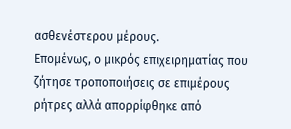ασθενέστερου μέρους.
Επομένως, ο μικρός επιχειρηματίας που ζήτησε τροποποιήσεις σε επιμέρους ρήτρες αλλά απορρίφθηκε από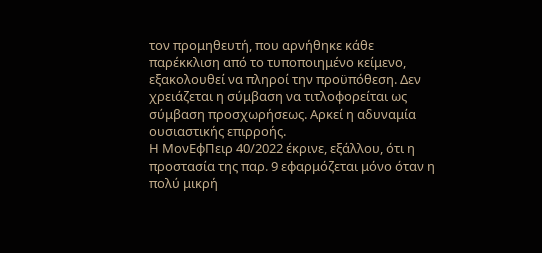τον προμηθευτή, που αρνήθηκε κάθε παρέκκλιση από το τυποποιημένο κείμενο, εξακολουθεί να πληροί την προϋπόθεση. Δεν χρειάζεται η σύμβαση να τιτλοφορείται ως σύμβαση προσχωρήσεως. Αρκεί η αδυναμία ουσιαστικής επιρροής.
Η ΜονΕφΠειρ 40/2022 έκρινε, εξάλλου, ότι η προστασία της παρ. 9 εφαρμόζεται μόνο όταν η πολύ μικρή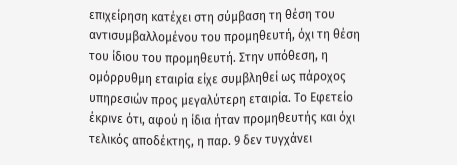επιχείρηση κατέχει στη σύμβαση τη θέση του αντισυμβαλλομένου του προμηθευτή, όχι τη θέση του ίδιου του προμηθευτή. Στην υπόθεση, η ομόρρυθμη εταιρία είχε συμβληθεί ως πάροχος υπηρεσιών προς μεγαλύτερη εταιρία. Το Εφετείο έκρινε ότι, αφού η ίδια ήταν προμηθευτής και όχι τελικός αποδέκτης, η παρ. 9 δεν τυγχάνει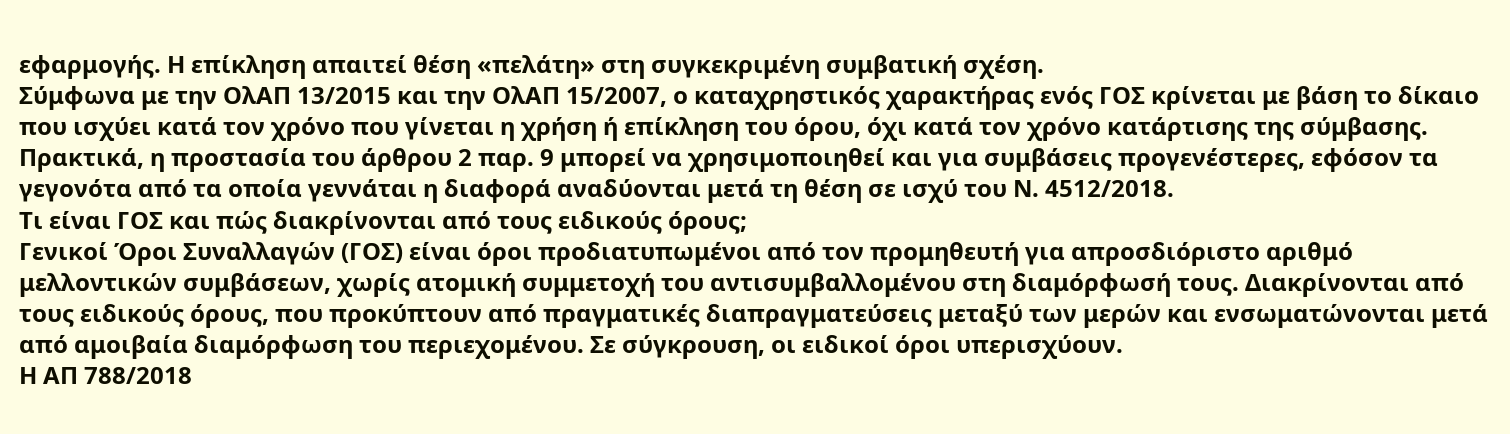εφαρμογής. Η επίκληση απαιτεί θέση «πελάτη» στη συγκεκριμένη συμβατική σχέση.
Σύμφωνα με την ΟλΑΠ 13/2015 και την ΟλΑΠ 15/2007, ο καταχρηστικός χαρακτήρας ενός ΓΟΣ κρίνεται με βάση το δίκαιο που ισχύει κατά τον χρόνο που γίνεται η χρήση ή επίκληση του όρου, όχι κατά τον χρόνο κατάρτισης της σύμβασης. Πρακτικά, η προστασία του άρθρου 2 παρ. 9 μπορεί να χρησιμοποιηθεί και για συμβάσεις προγενέστερες, εφόσον τα γεγονότα από τα οποία γεννάται η διαφορά αναδύονται μετά τη θέση σε ισχύ του Ν. 4512/2018.
Τι είναι ΓΟΣ και πώς διακρίνονται από τους ειδικούς όρους;
Γενικοί Όροι Συναλλαγών (ΓΟΣ) είναι όροι προδιατυπωμένοι από τον προμηθευτή για απροσδιόριστο αριθμό μελλοντικών συμβάσεων, χωρίς ατομική συμμετοχή του αντισυμβαλλομένου στη διαμόρφωσή τους. Διακρίνονται από τους ειδικούς όρους, που προκύπτουν από πραγματικές διαπραγματεύσεις μεταξύ των μερών και ενσωματώνονται μετά από αμοιβαία διαμόρφωση του περιεχομένου. Σε σύγκρουση, οι ειδικοί όροι υπερισχύουν.
Η ΑΠ 788/2018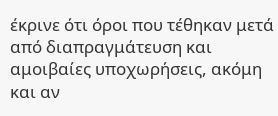έκρινε ότι όροι που τέθηκαν μετά από διαπραγμάτευση και αμοιβαίες υποχωρήσεις, ακόμη και αν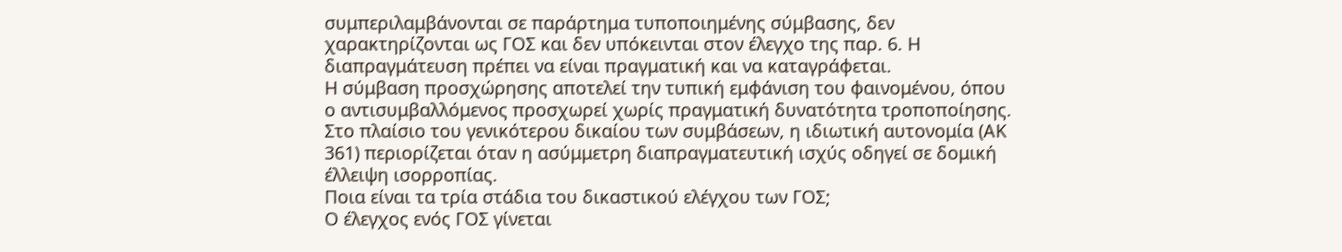συμπεριλαμβάνονται σε παράρτημα τυποποιημένης σύμβασης, δεν χαρακτηρίζονται ως ΓΟΣ και δεν υπόκεινται στον έλεγχο της παρ. 6. Η διαπραγμάτευση πρέπει να είναι πραγματική και να καταγράφεται.
Η σύμβαση προσχώρησης αποτελεί την τυπική εμφάνιση του φαινομένου, όπου ο αντισυμβαλλόμενος προσχωρεί χωρίς πραγματική δυνατότητα τροποποίησης. Στο πλαίσιο του γενικότερου δικαίου των συμβάσεων, η ιδιωτική αυτονομία (ΑΚ 361) περιορίζεται όταν η ασύμμετρη διαπραγματευτική ισχύς οδηγεί σε δομική έλλειψη ισορροπίας.
Ποια είναι τα τρία στάδια του δικαστικού ελέγχου των ΓΟΣ;
Ο έλεγχος ενός ΓΟΣ γίνεται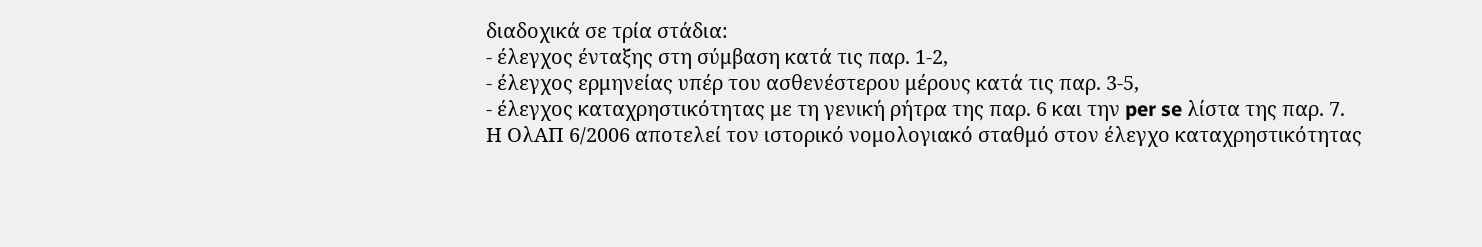διαδοχικά σε τρία στάδια:
- έλεγχος ένταξης στη σύμβαση κατά τις παρ. 1-2,
- έλεγχος ερμηνείας υπέρ του ασθενέστερου μέρους κατά τις παρ. 3-5,
- έλεγχος καταχρηστικότητας με τη γενική ρήτρα της παρ. 6 και την per se λίστα της παρ. 7.
Η ΟλΑΠ 6/2006 αποτελεί τον ιστορικό νομολογιακό σταθμό στον έλεγχο καταχρηστικότητας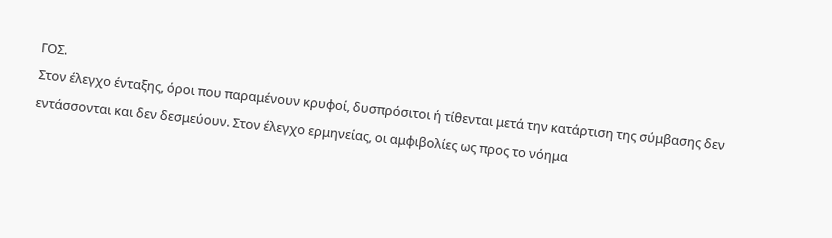ΓΟΣ.
Στον έλεγχο ένταξης, όροι που παραμένουν κρυφοί, δυσπρόσιτοι ή τίθενται μετά την κατάρτιση της σύμβασης δεν εντάσσονται και δεν δεσμεύουν. Στον έλεγχο ερμηνείας, οι αμφιβολίες ως προς το νόημα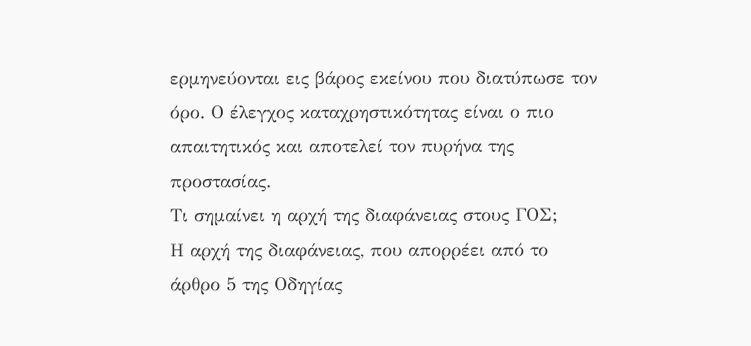ερμηνεύονται εις βάρος εκείνου που διατύπωσε τον όρο. Ο έλεγχος καταχρηστικότητας είναι ο πιο απαιτητικός και αποτελεί τον πυρήνα της προστασίας.
Τι σημαίνει η αρχή της διαφάνειας στους ΓΟΣ;
Η αρχή της διαφάνειας, που απορρέει από το άρθρο 5 της Οδηγίας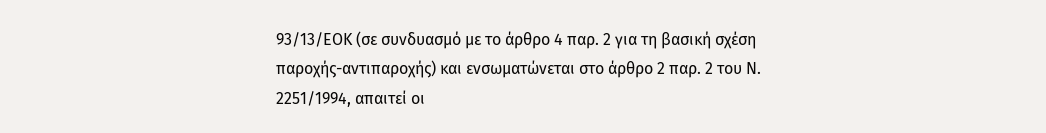93/13/ΕΟΚ (σε συνδυασμό με το άρθρο 4 παρ. 2 για τη βασική σχέση παροχής-αντιπαροχής) και ενσωματώνεται στο άρθρο 2 παρ. 2 του Ν. 2251/1994, απαιτεί οι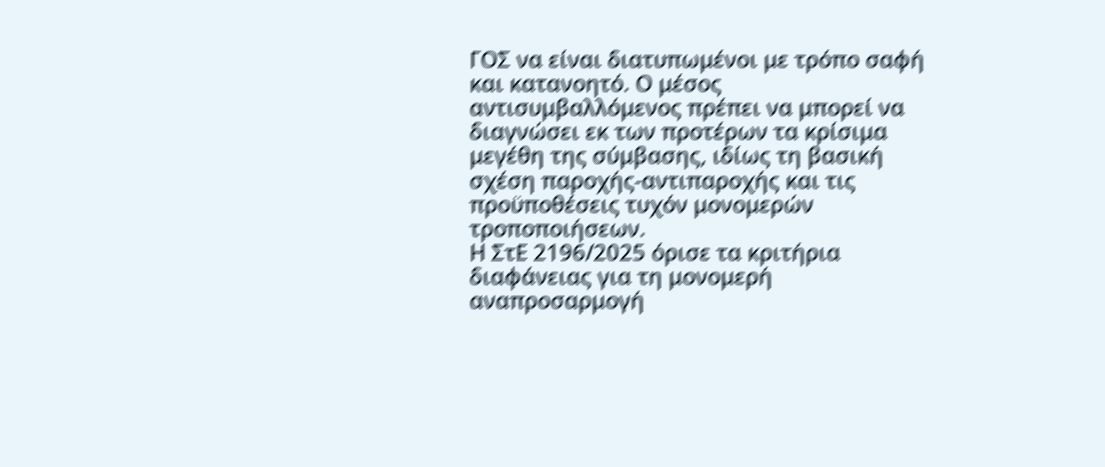ΓΟΣ να είναι διατυπωμένοι με τρόπο σαφή και κατανοητό. Ο μέσος αντισυμβαλλόμενος πρέπει να μπορεί να διαγνώσει εκ των προτέρων τα κρίσιμα μεγέθη της σύμβασης, ιδίως τη βασική σχέση παροχής-αντιπαροχής και τις προϋποθέσεις τυχόν μονομερών τροποποιήσεων.
Η ΣτΕ 2196/2025 όρισε τα κριτήρια διαφάνειας για τη μονομερή αναπροσαρμογή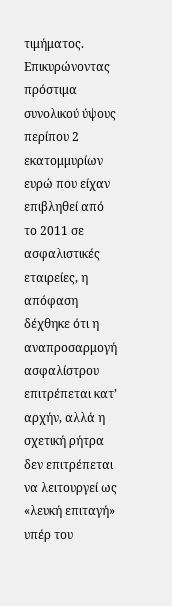τιμήματος. Επικυρώνοντας πρόστιμα συνολικού ύψους περίπου 2 εκατομμυρίων ευρώ που είχαν επιβληθεί από το 2011 σε ασφαλιστικές εταιρείες, η απόφαση δέχθηκε ότι η αναπροσαρμογή ασφαλίστρου επιτρέπεται κατ’ αρχήν, αλλά η σχετική ρήτρα δεν επιτρέπεται να λειτουργεί ως «λευκή επιταγή» υπέρ του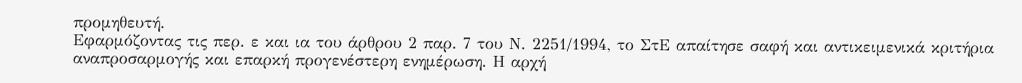προμηθευτή.
Εφαρμόζοντας τις περ. ε και ια του άρθρου 2 παρ. 7 του Ν. 2251/1994, το ΣτΕ απαίτησε σαφή και αντικειμενικά κριτήρια αναπροσαρμογής και επαρκή προγενέστερη ενημέρωση. Η αρχή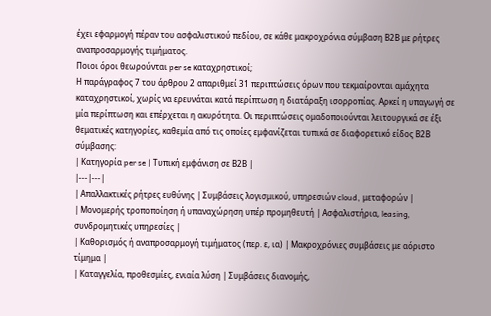έχει εφαρμογή πέραν του ασφαλιστικού πεδίου, σε κάθε μακροχρόνια σύμβαση Β2Β με ρήτρες αναπροσαρμογής τιμήματος.
Ποιοι όροι θεωρούνται per se καταχρηστικοί;
Η παράγραφος 7 του άρθρου 2 απαριθμεί 31 περιπτώσεις όρων που τεκμαίρονται αμάχητα καταχρηστικοί, χωρίς να ερευνάται κατά περίπτωση η διατάραξη ισορροπίας. Αρκεί η υπαγωγή σε μία περίπτωση και επέρχεται η ακυρότητα. Οι περιπτώσεις ομαδοποιούνται λειτουργικά σε έξι θεματικές κατηγορίες, καθεμία από τις οποίες εμφανίζεται τυπικά σε διαφορετικό είδος Β2Β σύμβασης:
| Κατηγορία per se | Τυπική εμφάνιση σε Β2Β |
|---|---|
| Απαλλακτικές ρήτρες ευθύνης | Συμβάσεις λογισμικού, υπηρεσιών cloud, μεταφορών |
| Μονομερής τροποποίηση ή υπαναχώρηση υπέρ προμηθευτή | Ασφαλιστήρια, leasing, συνδρομητικές υπηρεσίες |
| Καθορισμός ή αναπροσαρμογή τιμήματος (περ. ε, ια) | Μακροχρόνιες συμβάσεις με αόριστο τίμημα |
| Καταγγελία, προθεσμίες, ενιαία λύση | Συμβάσεις διανομής,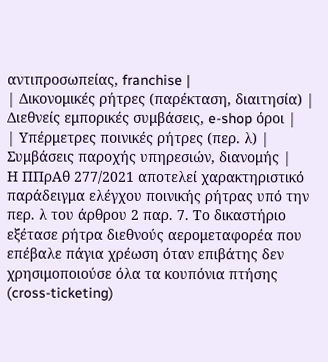αντιπροσωπείας, franchise |
| Δικονομικές ρήτρες (παρέκταση, διαιτησία) | Διεθνείς εμπορικές συμβάσεις, e-shop όροι |
| Υπέρμετρες ποινικές ρήτρες (περ. λ) | Συμβάσεις παροχής υπηρεσιών, διανομής |
Η ΠΠρΑθ 277/2021 αποτελεί χαρακτηριστικό παράδειγμα ελέγχου ποινικής ρήτρας υπό την περ. λ του άρθρου 2 παρ. 7. Το δικαστήριο εξέτασε ρήτρα διεθνούς αερομεταφορέα που επέβαλε πάγια χρέωση όταν επιβάτης δεν χρησιμοποιούσε όλα τα κουπόνια πτήσης (cross-ticketing)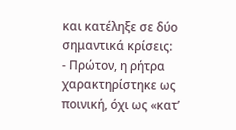και κατέληξε σε δύο σημαντικά κρίσεις:
- Πρώτον, η ρήτρα χαρακτηρίστηκε ως ποινική, όχι ως «κατ’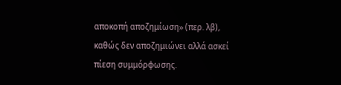αποκοπή αποζημίωση» (περ. λβ), καθώς δεν αποζημιώνει αλλά ασκεί πίεση συμμόρφωσης.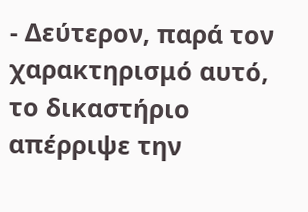- Δεύτερον, παρά τον χαρακτηρισμό αυτό, το δικαστήριο απέρριψε την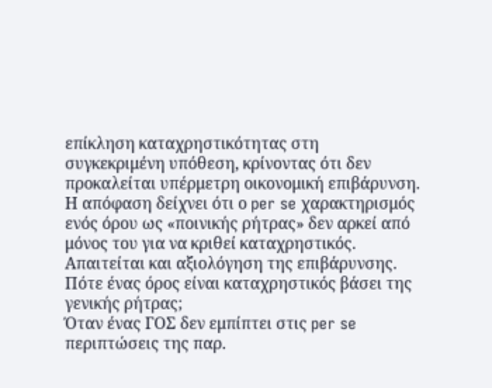επίκληση καταχρηστικότητας στη συγκεκριμένη υπόθεση, κρίνοντας ότι δεν προκαλείται υπέρμετρη οικονομική επιβάρυνση.
Η απόφαση δείχνει ότι ο per se χαρακτηρισμός ενός όρου ως «ποινικής ρήτρας» δεν αρκεί από μόνος του για να κριθεί καταχρηστικός. Απαιτείται και αξιολόγηση της επιβάρυνσης.
Πότε ένας όρος είναι καταχρηστικός βάσει της γενικής ρήτρας;
Όταν ένας ΓΟΣ δεν εμπίπτει στις per se περιπτώσεις της παρ.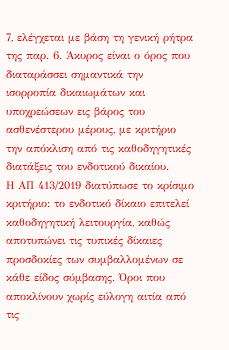7, ελέγχεται με βάση τη γενική ρήτρα της παρ. 6. Άκυρος είναι ο όρος που διαταράσσει σημαντικά την ισορροπία δικαιωμάτων και υποχρεώσεων εις βάρος του ασθενέστερου μέρους, με κριτήριο την απόκλιση από τις καθοδηγητικές διατάξεις του ενδοτικού δικαίου.
Η ΑΠ 413/2019 διατύπωσε το κρίσιμο κριτήριο: το ενδοτικό δίκαιο επιτελεί καθοδηγητική λειτουργία, καθώς αποτυπώνει τις τυπικές δίκαιες προσδοκίες των συμβαλλομένων σε κάθε είδος σύμβασης. Όροι που αποκλίνουν χωρίς εύλογη αιτία από τις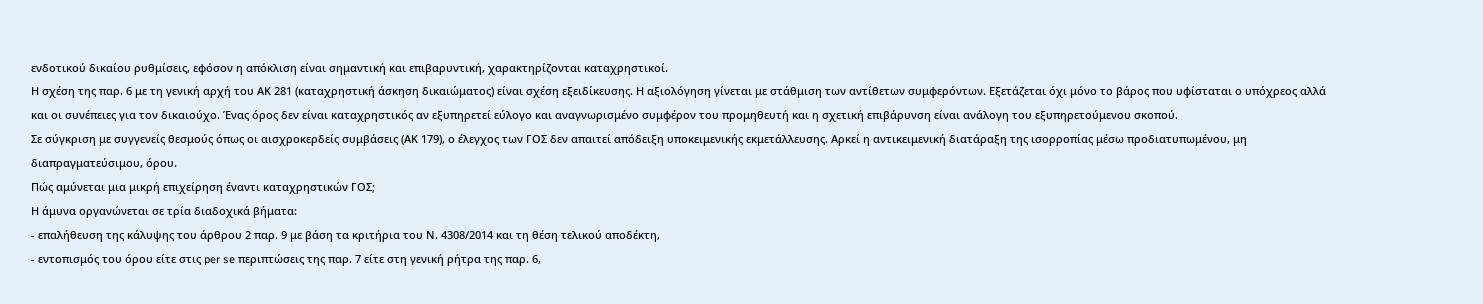ενδοτικού δικαίου ρυθμίσεις, εφόσον η απόκλιση είναι σημαντική και επιβαρυντική, χαρακτηρίζονται καταχρηστικοί.
Η σχέση της παρ. 6 με τη γενική αρχή του ΑΚ 281 (καταχρηστική άσκηση δικαιώματος) είναι σχέση εξειδίκευσης. Η αξιολόγηση γίνεται με στάθμιση των αντίθετων συμφερόντων. Εξετάζεται όχι μόνο το βάρος που υφίσταται ο υπόχρεος αλλά και οι συνέπειες για τον δικαιούχο. Ένας όρος δεν είναι καταχρηστικός αν εξυπηρετεί εύλογο και αναγνωρισμένο συμφέρον του προμηθευτή και η σχετική επιβάρυνση είναι ανάλογη του εξυπηρετούμενου σκοπού.
Σε σύγκριση με συγγενείς θεσμούς όπως οι αισχροκερδείς συμβάσεις (ΑΚ 179), ο έλεγχος των ΓΟΣ δεν απαιτεί απόδειξη υποκειμενικής εκμετάλλευσης. Αρκεί η αντικειμενική διατάραξη της ισορροπίας μέσω προδιατυπωμένου, μη διαπραγματεύσιμου, όρου.
Πώς αμύνεται μια μικρή επιχείρηση έναντι καταχρηστικών ΓΟΣ;
Η άμυνα οργανώνεται σε τρία διαδοχικά βήματα:
- επαλήθευση της κάλυψης του άρθρου 2 παρ. 9 με βάση τα κριτήρια του Ν. 4308/2014 και τη θέση τελικού αποδέκτη,
- εντοπισμός του όρου είτε στις per se περιπτώσεις της παρ. 7 είτε στη γενική ρήτρα της παρ. 6,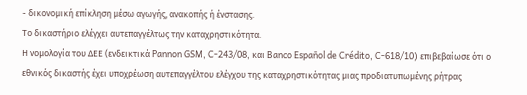- δικονομική επίκληση μέσω αγωγής, ανακοπής ή ένστασης.
Το δικαστήριο ελέγχει αυτεπαγγέλτως την καταχρηστικότητα.
Η νομολογία του ΔΕΕ (ενδεικτικά Pannon GSM, C-243/08, και Banco Español de Crédito, C-618/10) επιβεβαίωσε ότι ο εθνικός δικαστής έχει υποχρέωση αυτεπαγγέλτου ελέγχου της καταχρηστικότητας μιας προδιατυπωμένης ρήτρας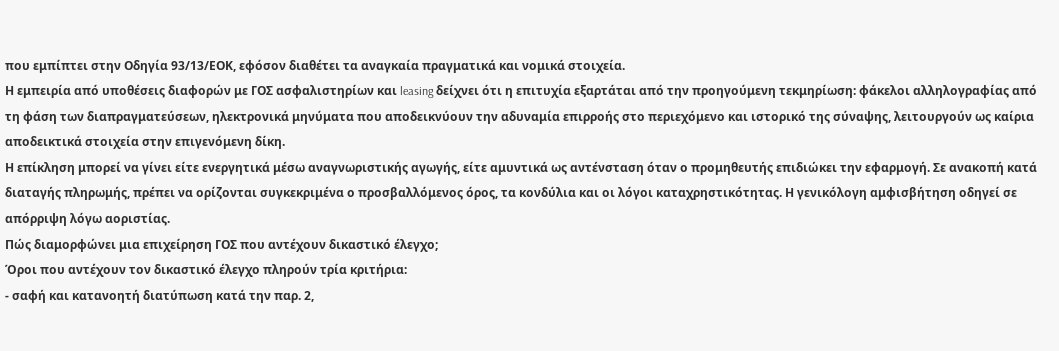που εμπίπτει στην Οδηγία 93/13/ΕΟΚ, εφόσον διαθέτει τα αναγκαία πραγματικά και νομικά στοιχεία.
Η εμπειρία από υποθέσεις διαφορών με ΓΟΣ ασφαλιστηρίων και leasing δείχνει ότι η επιτυχία εξαρτάται από την προηγούμενη τεκμηρίωση: φάκελοι αλληλογραφίας από τη φάση των διαπραγματεύσεων, ηλεκτρονικά μηνύματα που αποδεικνύουν την αδυναμία επιρροής στο περιεχόμενο και ιστορικό της σύναψης, λειτουργούν ως καίρια αποδεικτικά στοιχεία στην επιγενόμενη δίκη.
Η επίκληση μπορεί να γίνει είτε ενεργητικά μέσω αναγνωριστικής αγωγής, είτε αμυντικά ως αντένσταση όταν ο προμηθευτής επιδιώκει την εφαρμογή. Σε ανακοπή κατά διαταγής πληρωμής, πρέπει να ορίζονται συγκεκριμένα ο προσβαλλόμενος όρος, τα κονδύλια και οι λόγοι καταχρηστικότητας. Η γενικόλογη αμφισβήτηση οδηγεί σε απόρριψη λόγω αοριστίας.
Πώς διαμορφώνει μια επιχείρηση ΓΟΣ που αντέχουν δικαστικό έλεγχο;
Όροι που αντέχουν τον δικαστικό έλεγχο πληρούν τρία κριτήρια:
- σαφή και κατανοητή διατύπωση κατά την παρ. 2,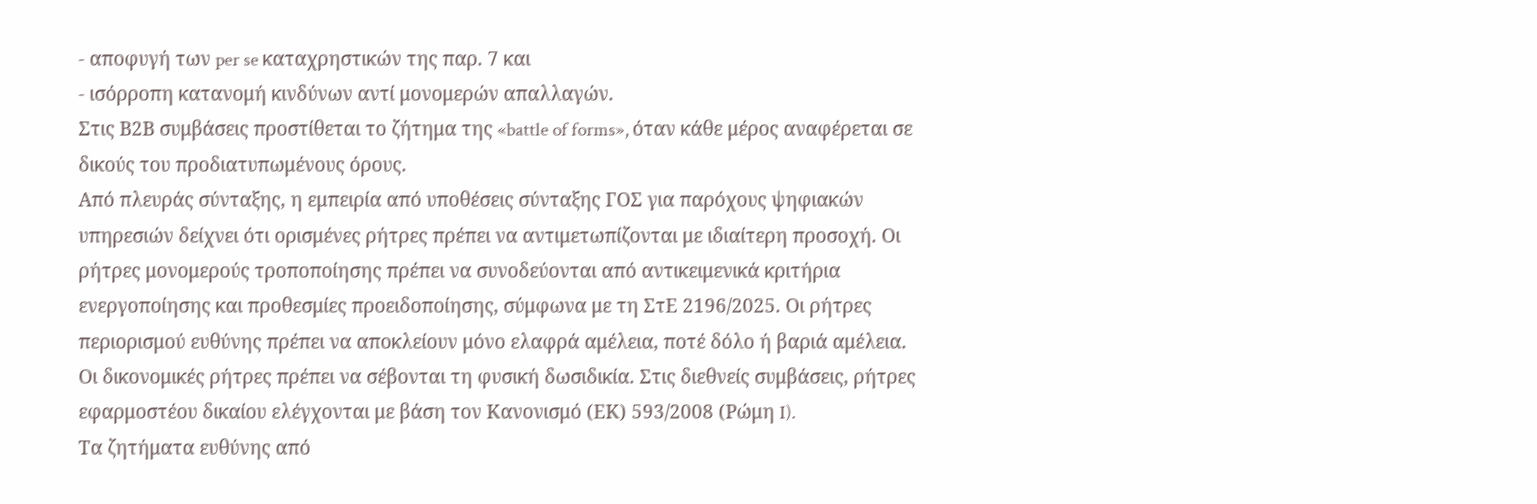- αποφυγή των per se καταχρηστικών της παρ. 7 και
- ισόρροπη κατανομή κινδύνων αντί μονομερών απαλλαγών.
Στις Β2Β συμβάσεις προστίθεται το ζήτημα της «battle of forms», όταν κάθε μέρος αναφέρεται σε δικούς του προδιατυπωμένους όρους.
Από πλευράς σύνταξης, η εμπειρία από υποθέσεις σύνταξης ΓΟΣ για παρόχους ψηφιακών υπηρεσιών δείχνει ότι ορισμένες ρήτρες πρέπει να αντιμετωπίζονται με ιδιαίτερη προσοχή. Οι ρήτρες μονομερούς τροποποίησης πρέπει να συνοδεύονται από αντικειμενικά κριτήρια ενεργοποίησης και προθεσμίες προειδοποίησης, σύμφωνα με τη ΣτΕ 2196/2025. Οι ρήτρες περιορισμού ευθύνης πρέπει να αποκλείουν μόνο ελαφρά αμέλεια, ποτέ δόλο ή βαριά αμέλεια. Οι δικονομικές ρήτρες πρέπει να σέβονται τη φυσική δωσιδικία. Στις διεθνείς συμβάσεις, ρήτρες εφαρμοστέου δικαίου ελέγχονται με βάση τον Κανονισμό (ΕΚ) 593/2008 (Ρώμη I).
Τα ζητήματα ευθύνης από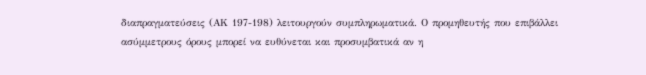διαπραγματεύσεις (ΑΚ 197-198) λειτουργούν συμπληρωματικά. Ο προμηθευτής που επιβάλλει ασύμμετρους όρους μπορεί να ευθύνεται και προσυμβατικά αν η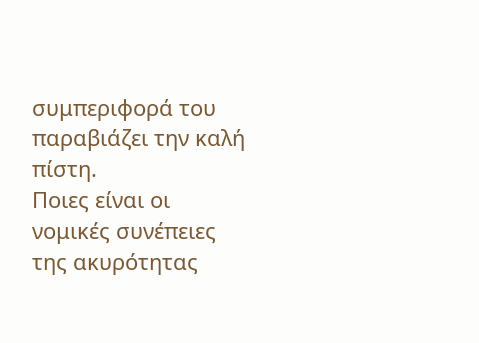συμπεριφορά του παραβιάζει την καλή πίστη.
Ποιες είναι οι νομικές συνέπειες της ακυρότητας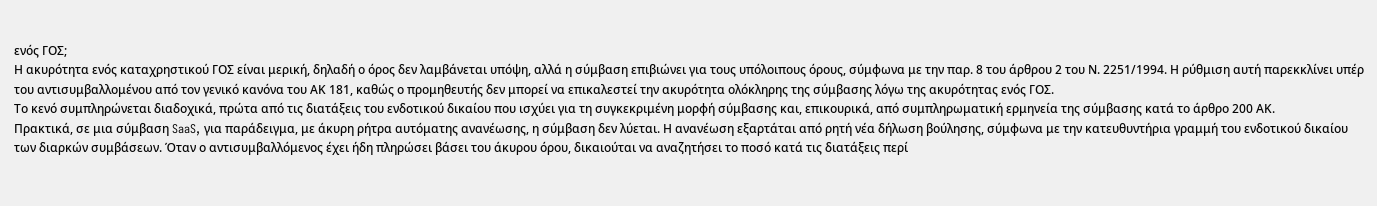ενός ΓΟΣ;
Η ακυρότητα ενός καταχρηστικού ΓΟΣ είναι μερική, δηλαδή ο όρος δεν λαμβάνεται υπόψη, αλλά η σύμβαση επιβιώνει για τους υπόλοιπους όρους, σύμφωνα με την παρ. 8 του άρθρου 2 του Ν. 2251/1994. Η ρύθμιση αυτή παρεκκλίνει υπέρ του αντισυμβαλλομένου από τον γενικό κανόνα του ΑΚ 181, καθώς ο προμηθευτής δεν μπορεί να επικαλεστεί την ακυρότητα ολόκληρης της σύμβασης λόγω της ακυρότητας ενός ΓΟΣ.
Το κενό συμπληρώνεται διαδοχικά, πρώτα από τις διατάξεις του ενδοτικού δικαίου που ισχύει για τη συγκεκριμένη μορφή σύμβασης και, επικουρικά, από συμπληρωματική ερμηνεία της σύμβασης κατά το άρθρο 200 ΑΚ.
Πρακτικά, σε μια σύμβαση SaaS, για παράδειγμα, με άκυρη ρήτρα αυτόματης ανανέωσης, η σύμβαση δεν λύεται. Η ανανέωση εξαρτάται από ρητή νέα δήλωση βούλησης, σύμφωνα με την κατευθυντήρια γραμμή του ενδοτικού δικαίου των διαρκών συμβάσεων. Όταν ο αντισυμβαλλόμενος έχει ήδη πληρώσει βάσει του άκυρου όρου, δικαιούται να αναζητήσει το ποσό κατά τις διατάξεις περί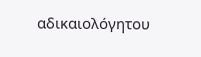αδικαιολόγητου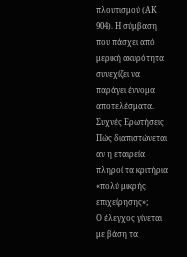πλουτισμού (ΑΚ 904). Η σύμβαση που πάσχει από μερική ακυρότητα συνεχίζει να παράγει έννομα αποτελέσματα.
Συχνές Ερωτήσεις
Πώς διαπιστώνεται αν η εταιρεία πληροί τα κριτήρια «πολύ μικρής επιχείρησης»;
Ο έλεγχος γίνεται με βάση τα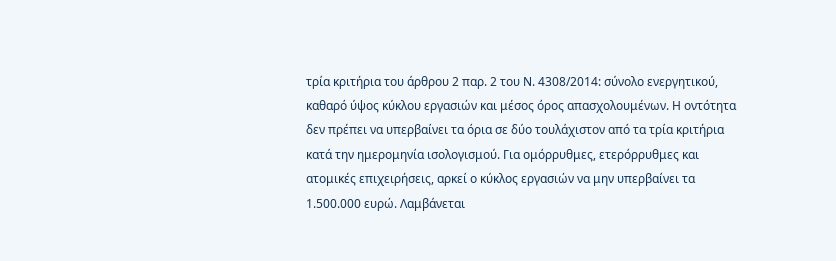τρία κριτήρια του άρθρου 2 παρ. 2 του Ν. 4308/2014: σύνολο ενεργητικού, καθαρό ύψος κύκλου εργασιών και μέσος όρος απασχολουμένων. Η οντότητα δεν πρέπει να υπερβαίνει τα όρια σε δύο τουλάχιστον από τα τρία κριτήρια κατά την ημερομηνία ισολογισμού. Για ομόρρυθμες, ετερόρρυθμες και ατομικές επιχειρήσεις, αρκεί ο κύκλος εργασιών να μην υπερβαίνει τα 1.500.000 ευρώ. Λαμβάνεται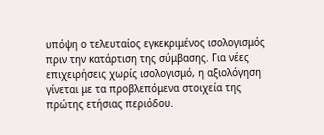υπόψη ο τελευταίος εγκεκριμένος ισολογισμός πριν την κατάρτιση της σύμβασης. Για νέες επιχειρήσεις χωρίς ισολογισμό, η αξιολόγηση γίνεται με τα προβλεπόμενα στοιχεία της πρώτης ετήσιας περιόδου.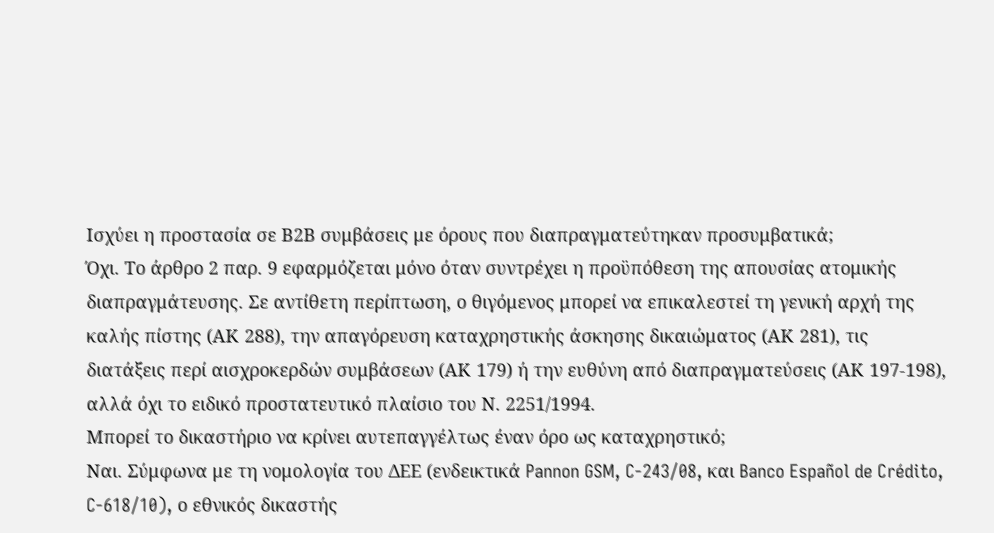Ισχύει η προστασία σε Β2Β συμβάσεις με όρους που διαπραγματεύτηκαν προσυμβατικά;
Όχι. Το άρθρο 2 παρ. 9 εφαρμόζεται μόνο όταν συντρέχει η προϋπόθεση της απουσίας ατομικής διαπραγμάτευσης. Σε αντίθετη περίπτωση, ο θιγόμενος μπορεί να επικαλεστεί τη γενική αρχή της καλής πίστης (ΑΚ 288), την απαγόρευση καταχρηστικής άσκησης δικαιώματος (ΑΚ 281), τις διατάξεις περί αισχροκερδών συμβάσεων (ΑΚ 179) ή την ευθύνη από διαπραγματεύσεις (ΑΚ 197-198), αλλά όχι το ειδικό προστατευτικό πλαίσιο του Ν. 2251/1994.
Μπορεί το δικαστήριο να κρίνει αυτεπαγγέλτως έναν όρο ως καταχρηστικό;
Ναι. Σύμφωνα με τη νομολογία του ΔΕΕ (ενδεικτικά Pannon GSM, C-243/08, και Banco Español de Crédito, C-618/10), ο εθνικός δικαστής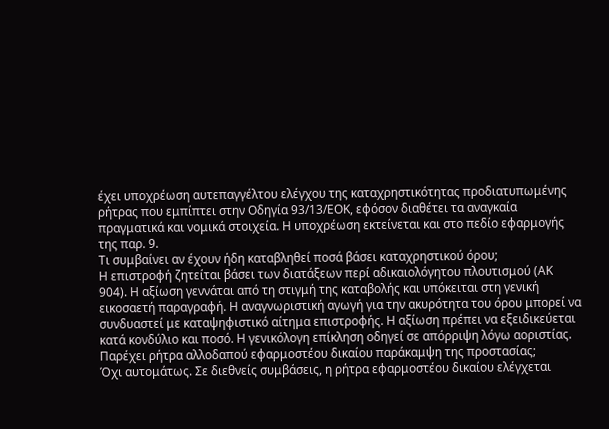έχει υποχρέωση αυτεπαγγέλτου ελέγχου της καταχρηστικότητας προδιατυπωμένης ρήτρας που εμπίπτει στην Οδηγία 93/13/ΕΟΚ, εφόσον διαθέτει τα αναγκαία πραγματικά και νομικά στοιχεία. Η υποχρέωση εκτείνεται και στο πεδίο εφαρμογής της παρ. 9.
Τι συμβαίνει αν έχουν ήδη καταβληθεί ποσά βάσει καταχρηστικού όρου;
Η επιστροφή ζητείται βάσει των διατάξεων περί αδικαιολόγητου πλουτισμού (ΑΚ 904). Η αξίωση γεννάται από τη στιγμή της καταβολής και υπόκειται στη γενική εικοσαετή παραγραφή. Η αναγνωριστική αγωγή για την ακυρότητα του όρου μπορεί να συνδυαστεί με καταψηφιστικό αίτημα επιστροφής. Η αξίωση πρέπει να εξειδικεύεται κατά κονδύλιο και ποσό. Η γενικόλογη επίκληση οδηγεί σε απόρριψη λόγω αοριστίας.
Παρέχει ρήτρα αλλοδαπού εφαρμοστέου δικαίου παράκαμψη της προστασίας;
Όχι αυτομάτως. Σε διεθνείς συμβάσεις, η ρήτρα εφαρμοστέου δικαίου ελέγχεται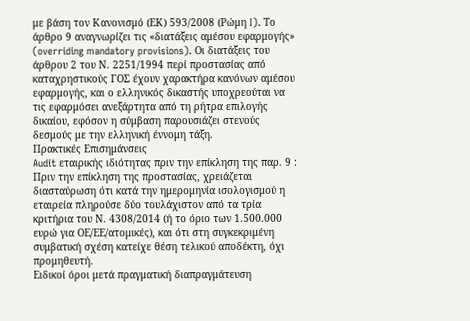με βάση τον Κανονισμό (ΕΚ) 593/2008 (Ρώμη I). Το άρθρο 9 αναγνωρίζει τις «διατάξεις αμέσου εφαρμογής» (overriding mandatory provisions). Οι διατάξεις του άρθρου 2 του Ν. 2251/1994 περί προστασίας από καταχρηστικούς ΓΟΣ έχουν χαρακτήρα κανόνων αμέσου εφαρμογής, και ο ελληνικός δικαστής υποχρεούται να τις εφαρμόσει ανεξάρτητα από τη ρήτρα επιλογής δικαίου, εφόσον η σύμβαση παρουσιάζει στενούς δεσμούς με την ελληνική έννομη τάξη.
Πρακτικές Επισημάνσεις
Audit εταιρικής ιδιότητας πριν την επίκληση της παρ. 9 : Πριν την επίκληση της προστασίας, χρειάζεται διασταύρωση ότι κατά την ημερομηνία ισολογισμού η εταιρεία πληρούσε δύο τουλάχιστον από τα τρία κριτήρια του Ν. 4308/2014 (ή το όριο των 1.500.000 ευρώ για ΟΕ/ΕΕ/ατομικές), και ότι στη συγκεκριμένη συμβατική σχέση κατείχε θέση τελικού αποδέκτη, όχι προμηθευτή.
Ειδικοί όροι μετά πραγματική διαπραγμάτευση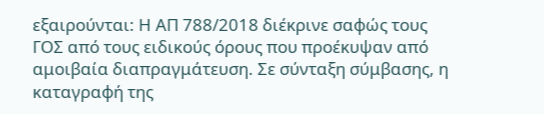εξαιρούνται: Η ΑΠ 788/2018 διέκρινε σαφώς τους ΓΟΣ από τους ειδικούς όρους που προέκυψαν από αμοιβαία διαπραγμάτευση. Σε σύνταξη σύμβασης, η καταγραφή της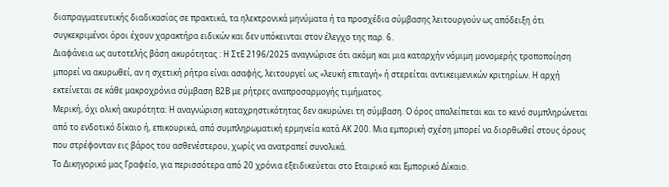διαπραγματευτικής διαδικασίας σε πρακτικά, τα ηλεκτρονικά μηνύματα ή τα προσχέδια σύμβασης λειτουργούν ως απόδειξη ότι συγκεκριμένοι όροι έχουν χαρακτήρα ειδικών και δεν υπόκεινται στον έλεγχο της παρ. 6.
Διαφάνεια ως αυτοτελής βάση ακυρότητας : Η ΣτΕ 2196/2025 αναγνώρισε ότι ακόμη και μια καταρχήν νόμιμη μονομερής τροποποίηση μπορεί να ακυρωθεί, αν η σχετική ρήτρα είναι ασαφής, λειτουργεί ως «λευκή επιταγή» ή στερείται αντικειμενικών κριτηρίων. Η αρχή εκτείνεται σε κάθε μακροχρόνια σύμβαση Β2Β με ρήτρες αναπροσαρμογής τιμήματος.
Μερική, όχι ολική ακυρότητα: Η αναγνώριση καταχρηστικότητας δεν ακυρώνει τη σύμβαση. Ο όρος απαλείπεται και το κενό συμπληρώνεται από το ενδοτικό δίκαιο ή, επικουρικά, από συμπληρωματική ερμηνεία κατά ΑΚ 200. Μια εμπορική σχέση μπορεί να διορθωθεί στους όρους που στρέφονταν εις βάρος του ασθενέστερου, χωρίς να ανατραπεί συνολικά.
Το Δικηγορικό μας Γραφείο, για περισσότερα από 20 χρόνια εξειδικεύεται στο Εταιρικό και Εμπορικό Δίκαιο.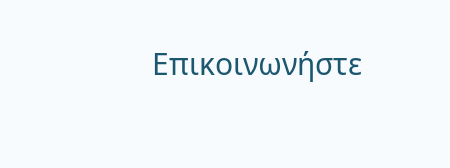Επικοινωνήστε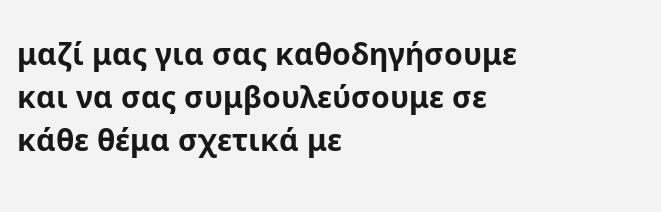μαζί μας για σας καθοδηγήσουμε και να σας συμβουλεύσουμε σε κάθε θέμα σχετικά με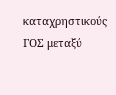καταχρηστικούς ΓΟΣ μεταξύ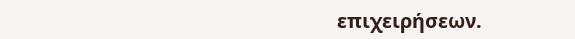επιχειρήσεων.